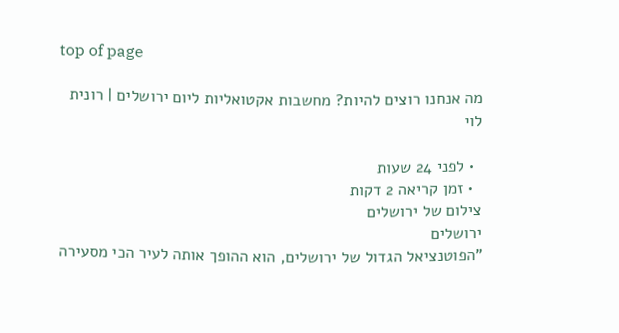top of page

מה אנחנו רוצים להיות? מחשבות אקטואליות ליום ירושלים | רונית לוי

  • לפני 24 שעות
  • זמן קריאה 2 דקות
צילום של ירושלים
ירושלים
"הפוטנציאל הגדול של ירושלים, הוא ההופך אותה לעיר הכי מסעירה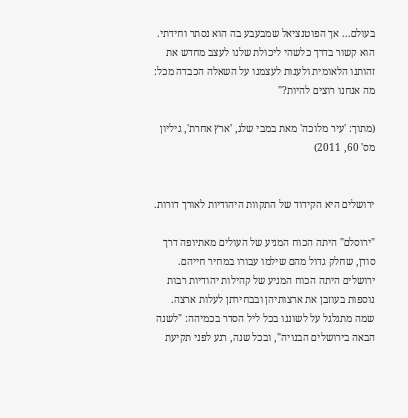בעולם... אך הפוטנציאל שמבעבע בה הוא נסתר וחידתי. הוא קשור בדרך כלשהי ליכולת שלנו לעצב מחדש את זהותנו הלאומית ולענות לעצמנו על השאלה הכבדה מכל: מה אנחנו רוצים להיות?"

(מתוך: 'עיר מלוכה' מאת במבי שלג, 'ארץ אחרת', גיליון מס' 60, 2011)


ירושלים היא הקידוד של התקוות היהודיות לאורך דורות.

"ירוסלם" היתה הכוח המניע של העולים מאתיופה דרך סודן, שחלק גדול מהם שילמו עבורו במחיר חייהם. ירושלים היתה הכוח המניע של קהילות יהודיות רבות נוספות בעוזבן את ארצותיהן ובבחירתן לעלות ארצה. שמה מתגלגל על לשוננו בכל ליל הסדר בכמיהה: "לשנה הבאה בירושלים הבנויה", ובכל שנה, רגע לפני תקיעת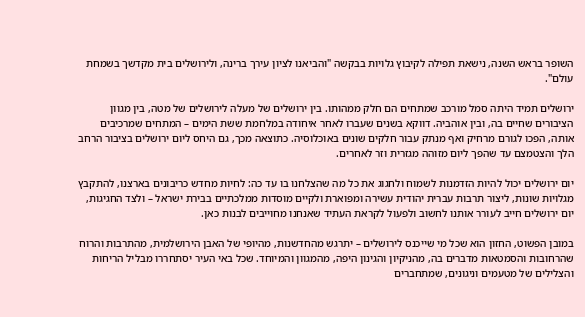השופר בראש השנה, נישאת תפילה לקיבוץ גלויות בבקשה "והביאנו לציון עירך ברינה, ולירושלים בית מקדשך בשמחת עולם".

ירושלים תמיד היתה סמל מורכב שמתחים הם חלק ממהותו. בין ירושלים של מעלה לירושלים של מטה, בין מגוון הציבורים שחיים בה, ובין אוהביה. דווקא בשנים שעברו לאחר איחודה במלחמת ששת הימים – המתחים שמרכיבים אותה, הפכו לגורם מרחיק ואף מנתק עבור חלקים שונים באוכלוסיה. כתוצאה מכך, גם היחס ליום ירושלים בציבור הרחב הלך והצטמצם עד שהפך ליום מזוהה מגזרית וזר לאחרים.

יום ירושלים יכול להיות הזדמנות לשמוח ולחגוג את כל מה שהצלחנו בו עד כה: לחיות מחדש כריבונים בארצנו, להתקבץ מגלויות שונות, ליצור תרבות עברית יהודית עשירה ומפוארת ולקיים מוסדות ממלכתיים בבירת ישראל – ולצד החגיגות, יום ירושלים חייב לעורר אותנו לחשוב ולפעול לקראת העתיד שאנחנו מחוייבים לבנות כאן.

במובן הפשוט, החזון הוא שכל מי שייכנס לירושלים – יתרגש מהחדשנות, מהיופי של האבן הירושלמית, מהתרבות והרוח שהרחובות והסמטאות מדברים בה, מהניקיון והגינון היפה, מהמגוון והמיוחד. שכל באי העיר יסתחררו מבליל הריחות והצלילים של מטעמים וניגונים, שמתחברים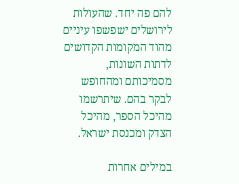להם פה יחד. שהעולות לירושלים ישפשפו עיניים מהוד המקומות הקדושים לדתות השונות, מסמיכותם ומהחופש לבקר בהם. שיתרשמו מהיכל הספר, מהיכל הצדק ומכנסת ישראל.

במילים אחרות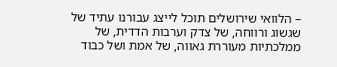– הלוואי שירושלים תוכל לייצג עבורנו עתיד של שגשוג ורווחה, של צדק וערבות הדדית, של ממלכתיות מעוררת גאווה, של אמת ושל כבוד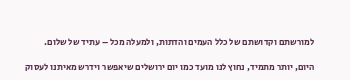למורשתם וקדושתם של כלל העמים והדתות, ולמעלה מכל – עתיד של שלום.

היום, יותר מתמיד, נחוץ לנו מועד כמו יום ירושלים שיאפשר וידרש מאיתנו לעסוק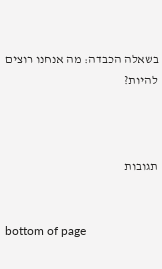בשאלה הכבדה: מה אנחנו רוצים להיות?



תגובות


bottom of page